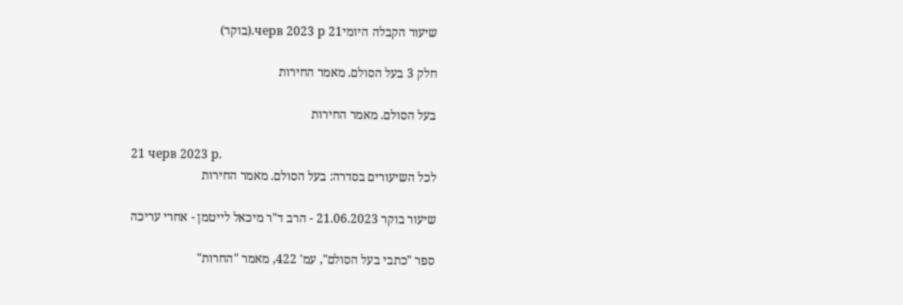שיעור הקבלה היומי21 черв 2023 р.(בוקר)

חלק 3 בעל הסולם. מאמר החירות

בעל הסולם. מאמר החירות

21 черв 2023 р.
לכל השיעורים בסדרה: בעל הסולם. מאמר החירות

שיעור בוקר 21.06.2023 - הרב ד"ר מיכאל לייטמן - אחרי עריכה

ספר "כתבי בעל הסולם", עמ' 422, מאמר "החרות"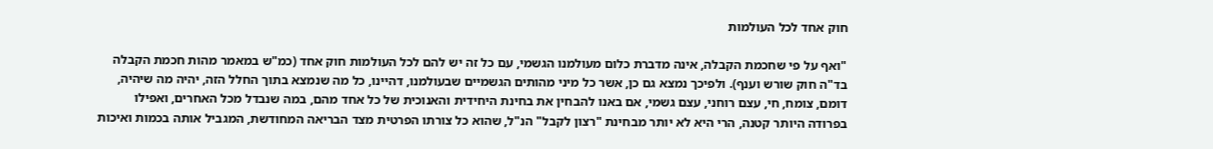חוק אחד לכל העולמות

"ואף על פי שחכמת הקבלה, אינה מדברת כלום מעולמנו הגשמי, עם כל זה יש להם לכל העולמות חוק אחד (כמ"ש במאמר מהות חכמת הקבלה בד"ה חוק שורש וענף). ולפיכך נמצא גם כן, אשר כל מיני מהותים הגשמיים שבעולמנו, דהיינו, כל מה שנמצא בתוך החלל הזה, יהיה מה שיהיה, דומם, צומח, חי, עצם רוחני, עצם גשמי, אם באנו להבחין את בחינת היחידית והאנוכית של כל אחד מהם, במה שנבדל מכל האחרים, ואפילו בפרודה היותר קטנה, הרי היא לא יותר מבחינת "רצון לקבל" הנ"ל, שהוא כל צורתו הפרטית מצד הבריאה המחודשת, המגביל אותה בכמות ואיכות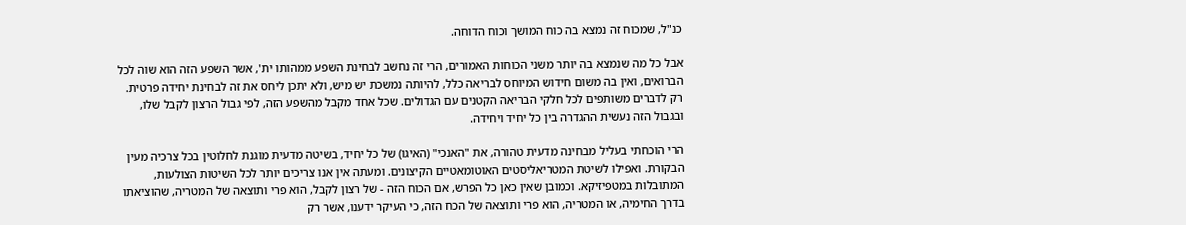כנ"ל, שמכוח זה נמצא בה כוח המושך וכוח הדוחה.

אבל כל מה שנמצא בה יותר משני הכוחות האמורים, הרי זה נחשב לבחינת השפע ממהותו ית', אשר השפע הזה הוא שוה לכל הברואים, ואין בה משום חידוש המיוחס לבריאה כלל, להיותה נמשכת יש מיש, ולא יתכן ליחס את זה לבחינת יחידה פרטית. רק לדברים משותפים לכל חלקי הבריאה הקטנים עם הגדולים. שכל אחד מקבל מהשפע הזה, לפי גבול הרצון לקבל שלו, ובגבול הזה נעשית ההגדרה בין כל יחיד ויחידה.

הרי הוכחתי בעליל מבחינה מדעית טהורה, את "האנכי" (האיגו) של כל יחיד, בשיטה מדעית מוגנת לחלוטין בכל צרכיה מעין הבקורת. ואפילו לשיטת המטריאליסטים האוטומאטיים הקיצונים. ומעתה אין אנו צריכים יותר לכל השיטות הצולעות, המתובלות במטפיזיקא. וכמובן שאין כאן כל הפרש, אם הכוח הזה - של רצון לקבל, הוא פרי ותוצאה של המטריה, שהוציאתו בדרך החימיה, או המטריה, הוא פרי ותוצאה של הכח הזה, כי העיקר ידענו, אשר רק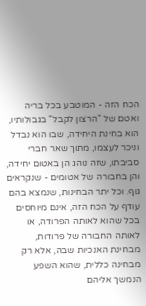הכח הזה - המוטבע בכל בריה ואטם של "הרצון לקבל" בגבולותיו, הוא בחינת היחידה, שבו הוא נבדל וניכר לעצמו, מתוך שאר חברי סביבתו, שזה נוהג הן באטום יחידה, והן בחבורה של אטומים - שנקראים גוף. וכל יתר הבחינות, שנמצא בהם עודף על הכח הזה, אינם מיוחסים בכל שהוא לאותה הפרודה, או לאותה החבורה של פרודות, מבחינת האנכיות שבה, אלא רק מבחינה כללית, שהוא השפע הנמשך אליהם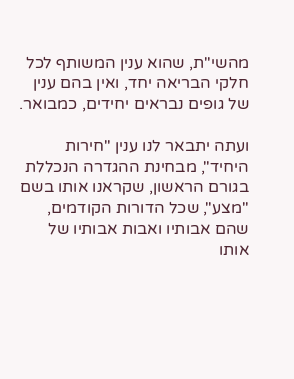מהשי"ת, שהוא ענין המשותף לכל חלקי הבריאה יחד, ואין בהם ענין של גופים נבראים יחידים, כמבואר.

ועתה יתבאר לנו ענין "חירות היחיד", מבחינת ההגדרה הנכללת בגורם הראשון, שקראנו אותו בשם "מצע", שכל הדורות הקודמים, שהם אבותיו ואבות אבותיו של אותו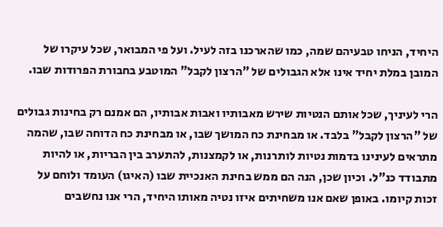היחיד, הניחו טבעיהם שמה, כמו שהארכנו בזה לעיל. ועל פי המבואר, שכל עיקרו של המובן במלת יחיד אינו אלא הגבולים של "הרצון לקבל" המוטבע בחבורת הפרודות שבו.

הרי לעיניך, שכל אותם הנטיות שירש מאבותיו ואבות אבותיו, הם אמנם רק בחינות גבולים של "הרצון לקבל" בלבד. או מבחינת כח המושך שבו, או מבחינת כח הדוחה שבו, שהמה מתראים לעינינו בדמות נטיות לותרנות, או לקמצנות, להתערב בין הבריות, או להיות מתבודד כנ"ל. וכיון שכן, הנה הם ממש בחינת האנכיית שבו (האיגו) העומד ולוחם על זכות קיומו. באופן שאם אנו משחיתים איזו נטיה מאותו היחיד, הרי אנו נחשבים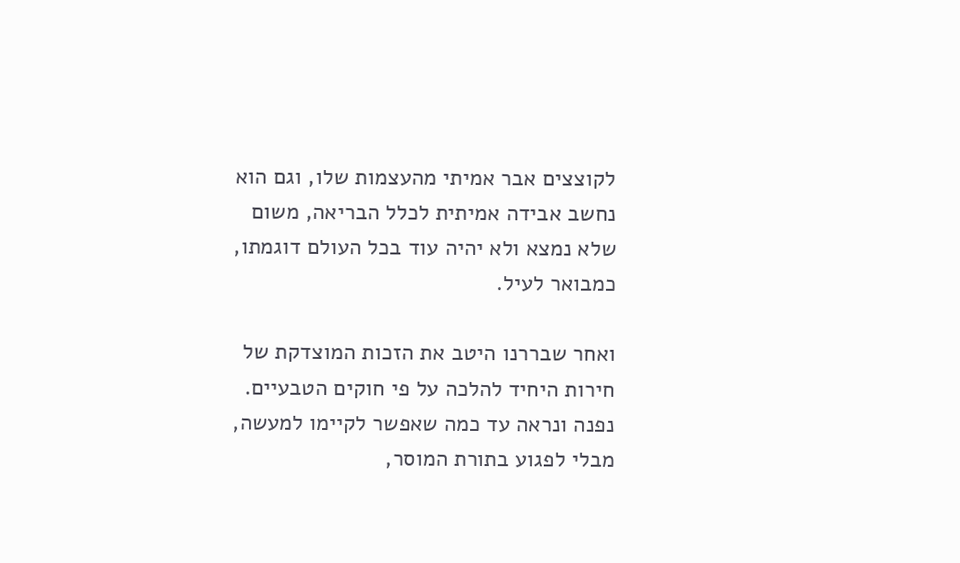לקוצצים אבר אמיתי מהעצמות שלו, וגם הוא נחשב אבידה אמיתית לכלל הבריאה, משום שלא נמצא ולא יהיה עוד בכל העולם דוגמתו, כמבואר לעיל.

ואחר שבררנו היטב את הזכות המוצדקת של חירות היחיד להלכה על פי חוקים הטבעיים. נפנה ונראה עד כמה שאפשר לקיימו למעשה, מבלי לפגוע בתורת המוסר,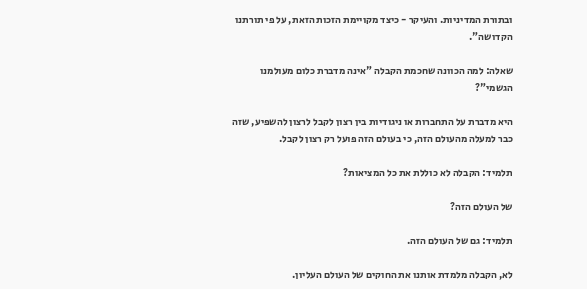ובתורת המדיניות. והעיקר - כיצד מקויימת הזכות הזאת, על פי תורתנו הקדושה".

שאלה: למה הכוונה שחכמת הקבלה "אינה מדברת כלום מעולמנו הגשמי"?

היא מדברת על התחברות או ניגודיות בין רצון לקבל לרצון להשפיע, שזה כבר למעלה מהעולם הזה, כי בעולם הזה פועל רק רצון לקבל.

תלמיד: הקבלה לא כוללת את כל המציאות?

של העולם הזה?

תלמיד: גם של העולם הזה.

לא, הקבלה מלמדת אותנו את החוקים של העולם העליון.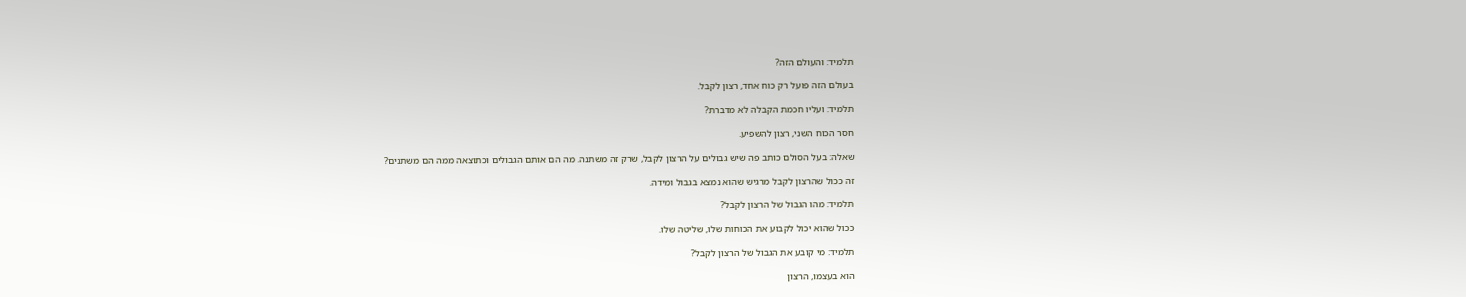תלמיד: והעולם הזה?

בעולם הזה פועל רק כוח אחד, רצון לקבל.

תלמיד: ועליו חכמת הקבלה לא מדברת?

חסר הכוח השני, רצון להשפיע.

שאלה: בעל הסולם כותב פה שיש גבולים על הרצון לקבל, שרק זה משתנה. מה הם אותם הגבולים וכתוצאה ממה הם משתנים?

זה ככול שהרצון לקבל מרגיש שהוא נמצא בגבול ומידה.

תלמיד: מהו הגבול של הרצון לקבל?

ככול שהוא יכול לקבוע את הכוחות שלו, שליטה שלו.

תלמיד: מי קובע את הגבול של הרצון לקבל?

הוא בעצמו, הרצון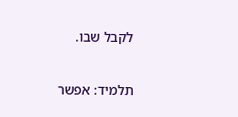לקבל שבו.

תלמיד: אפשר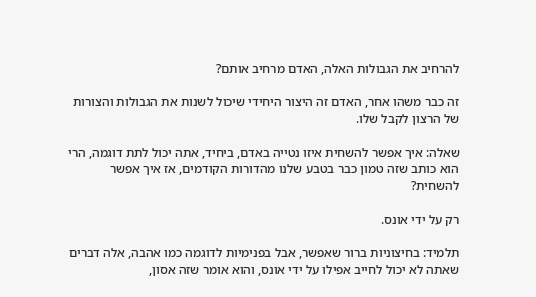להרחיב את הגבולות האלה, האדם מרחיב אותם?

זה כבר משהו אחר, האדם זה היצור היחידי שיכול לשנות את הגבולות והצורות של הרצון לקבל שלו.

שאלה: איך אפשר להשחית איזו נטייה באדם, ביחיד, אתה יכול לתת דוגמה, הרי הוא כותב שזה טמון כבר בטבע שלנו מהדורות הקודמים, אז איך אפשר להשחית?

רק על ידי אונס.

תלמיד: בחיצוניות ברור שאפשר, אבל בפנימיות לדוגמה כמו אהבה, אלה דברים שאתה לא יכול לחייב אפילו על ידי אונס, והוא אומר שזה אסון,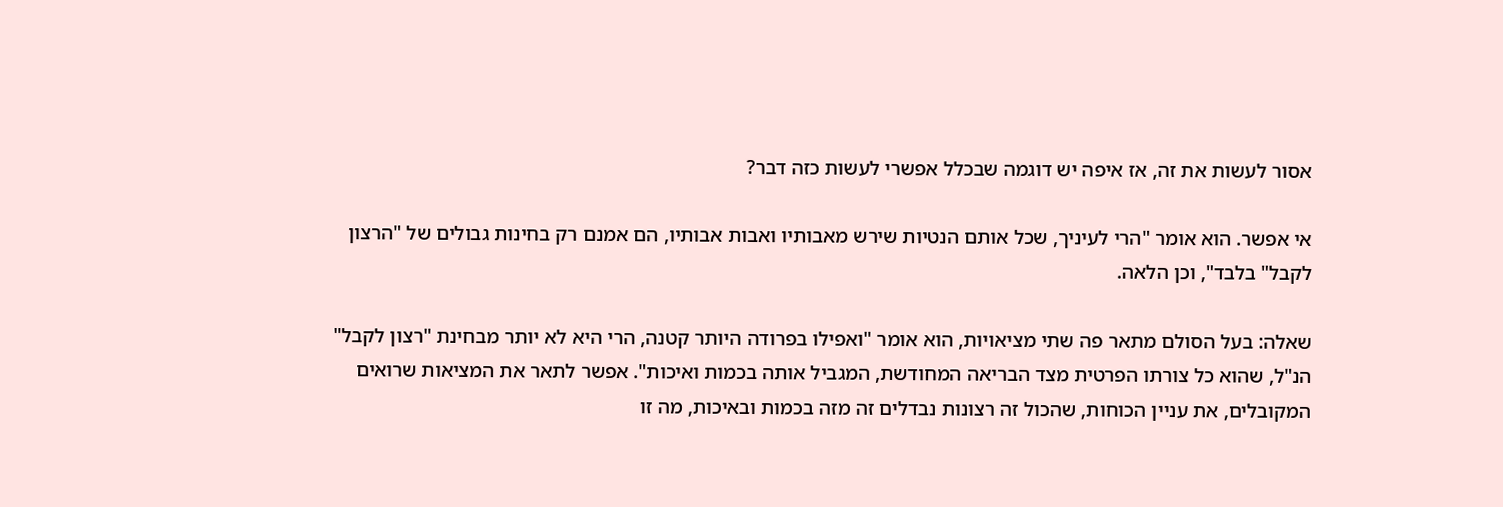אסור לעשות את זה, אז איפה יש דוגמה שבכלל אפשרי לעשות כזה דבר?

אי אפשר. הוא אומר "הרי לעיניך, שכל אותם הנטיות שירש מאבותיו ואבות אבותיו, הם אמנם רק בחינות גבולים של "הרצון לקבל" בלבד", וכן הלאה.

שאלה: בעל הסולם מתאר פה שתי מציאויות, הוא אומר "ואפילו בפרודה היותר קטנה, הרי היא לא יותר מבחינת "רצון לקבל" הנ"ל, שהוא כל צורתו הפרטית מצד הבריאה המחודשת, המגביל אותה בכמות ואיכות". אפשר לתאר את המציאות שרואים המקובלים, את עניין הכוחות, שהכול זה רצונות נבדלים זה מזה בכמות ובאיכות, מה זו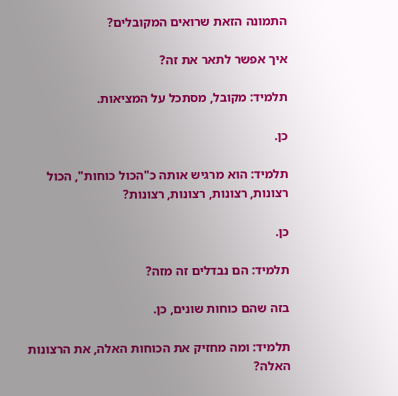התמונה הזאת שרואים המקובלים?

איך אפשר לתאר את זה?

תלמיד: מקובל, מסתכל על המציאות.

כן.

תלמיד: הוא מרגיש אותה כ"הכול כוחות", הכול רצונות, רצונות, רצונות, רצונות?

כן.

תלמיד: הם נבדלים זה מזה?

בזה שהם כוחות שונים, כן.

תלמיד: ומה מחזיק את הכוחות האלה, את הרצונות האלה?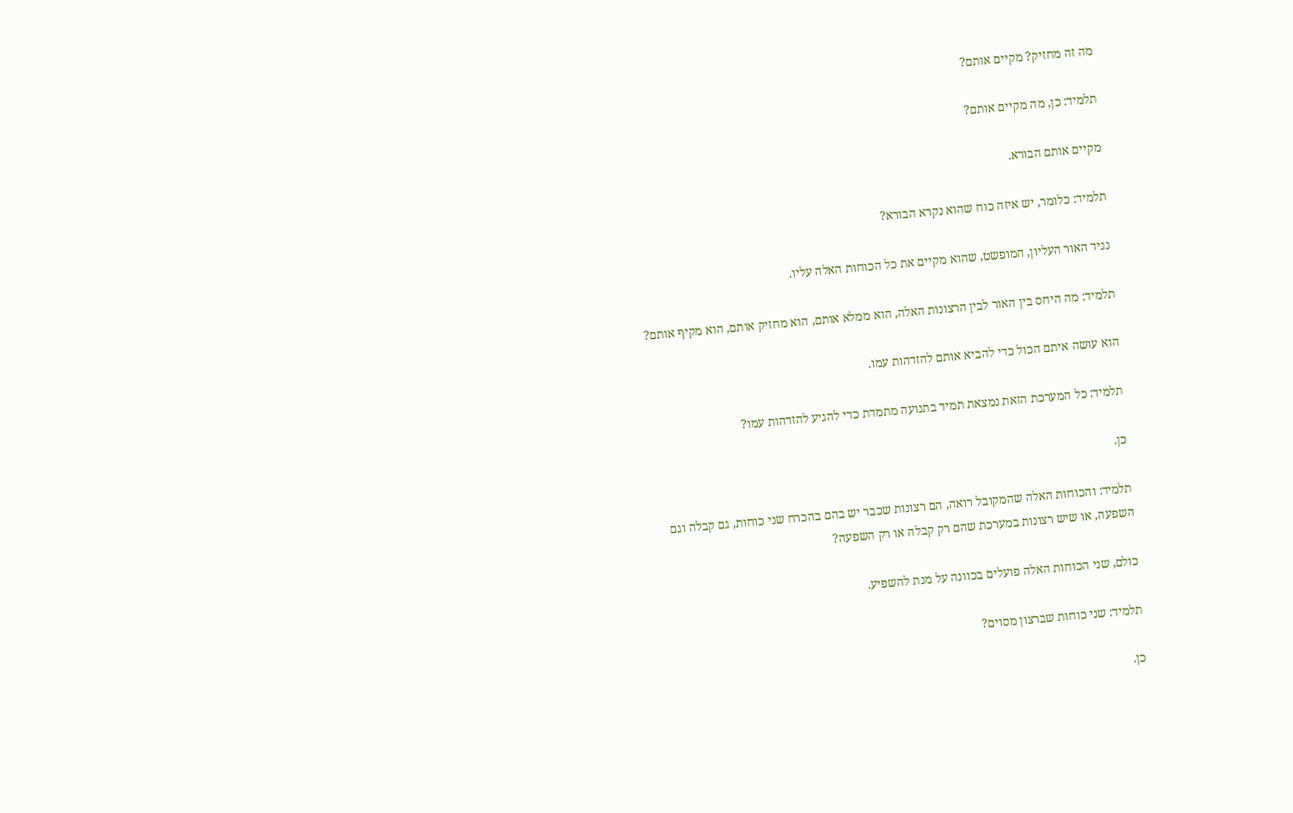מה זה מחזיק? מקיים אותם?

תלמיד: כן, מה מקיים אותם?

מקיים אותם הבורא.

תלמיד: כלומר, יש איזה כוח שהוא נקרא הבורא?

נגיד האור העליון, המופשט, שהוא מקיים את כל הכוחות האלה עליו.

תלמיד: מה היחס בין האור לבין הרצונות האלה, הוא ממלא אותם, הוא מחזיק אותם, הוא מקיף אותם?

הוא עושה איתם הכול כדי להביא אותם להזדהות עמו.

תלמיד: כל המערכת הזאת נמצאת תמיד בתנועה מתמדת כדי להגיע להזדהות עמו?

כן.

תלמיד: והכוחות האלה שהמקובל רואה, הם רצונות שכבר יש בהם בהכרח שני כוחות, גם קבלה וגם השפעה, או שיש רצונות במערכת שהם רק קבלה או רק השפעה?

כולם, שני הכוחות האלה פועלים בכוונה על מנת להשפיע.

תלמיד: שני כוחות שברצון מסוים?

כן.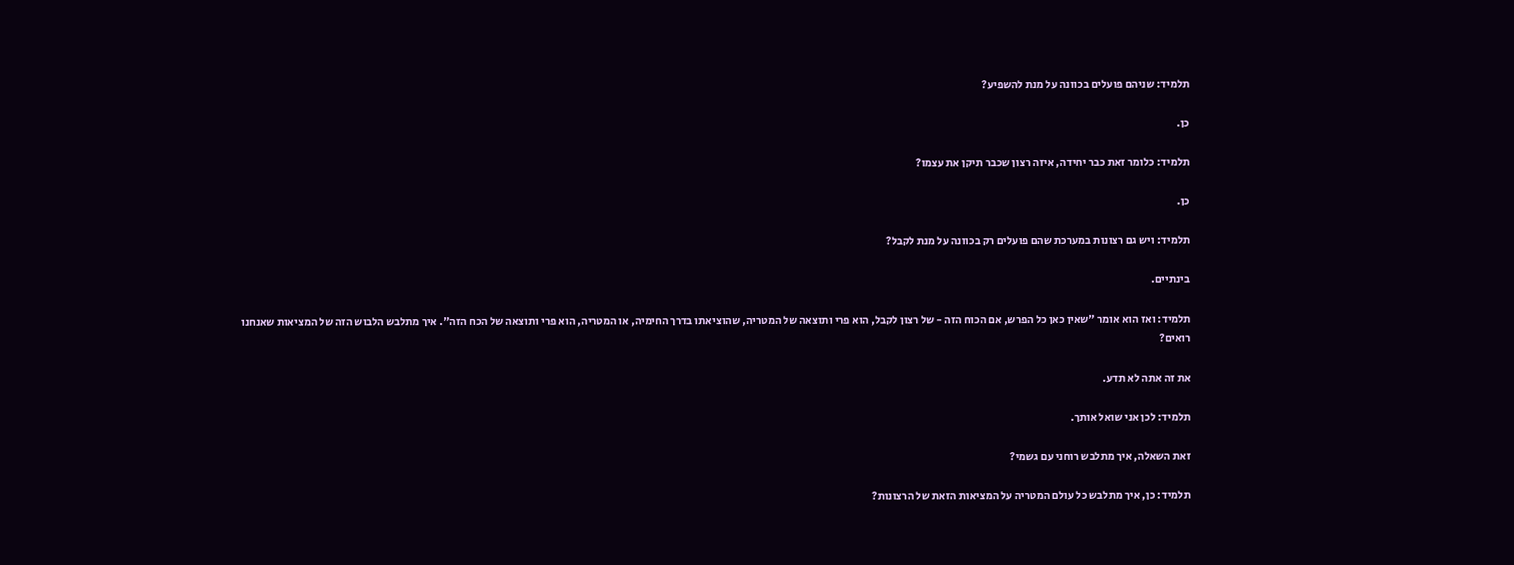תלמיד: שניהם פועלים בכוונה על מנת להשפיע?

כן.

תלמיד: כלומר זאת כבר יחידה, איזה רצון שכבר תיקן את עצמו?

כן.

תלמיד: ויש גם רצונות במערכת שהם פועלים רק בכוונה על מנת לקבל?

בינתיים.

תלמיד: ואז הוא אומר "שאין כאן כל הפרש, אם הכוח הזה - של רצון לקבל, הוא פרי ותוצאה של המטריה, שהוציאתו בדרך החימיה, או המטריה, הוא פרי ותוצאה של הכח הזה". איך מתלבש הלבוש הזה של המציאות שאנחנו רואים?

את זה אתה לא תדע.

תלמיד: לכן אני שואל אותך.

זאת השאלה, איך מתלבש רוחני עם גשמי?

תלמיד: כן, איך מתלבש כל עולם המטריה על המציאות הזאת של הרצונות?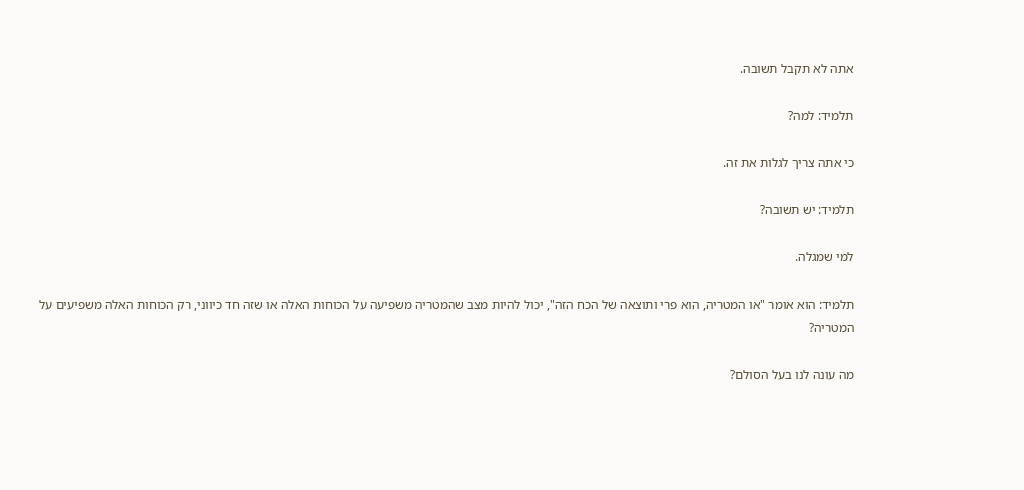אתה לא תקבל תשובה.

תלמיד: למה?

כי אתה צריך לגלות את זה.

תלמיד: יש תשובה?

למי שמגלה.

תלמיד: הוא אומר "או המטריה, הוא פרי ותוצאה של הכח הזה", יכול להיות מצב שהמטריה משפיעה על הכוחות האלה או שזה חד כיווני, רק הכוחות האלה משפיעים על המטריה?

מה עונה לנו בעל הסולם?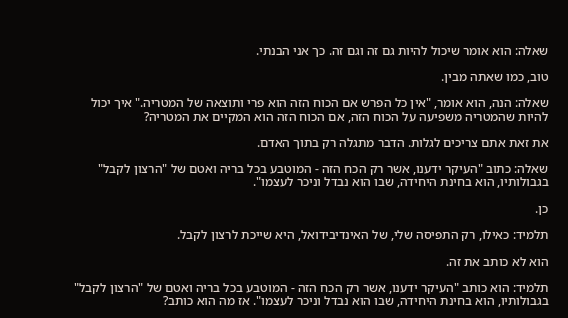שאלה: הוא אומר שיכול להיות גם זה וגם זה. כך אני הבנתי.

טוב, כמו שאתה מבין.

שאלה: הנה, הוא אומר, "אין כל הפרש אם הכוח הזה הוא פרי ותוצאה של המטריה." איך יכול להיות שהמטריה משפיעה על הכוח הזה, אם הכוח הזה הוא המקיים את המטריה?

את זאת אתם צריכים לגלות. הדבר מתגלה רק בתוך האדם.

שאלה: כתוב "העיקר ידענו, אשר רק הכח הזה - המוטבע בכל בריה ואטם של "הרצון לקבל" בגבולותיו, הוא בחינת היחידה, שבו הוא נבדל וניכר לעצמו".

כן.

תלמיד: כאילו, רק התפיסה שלי, של האינדיבידואל, היא שייכת לרצון לקבל.

הוא לא כותב את זה.

תלמיד: הוא כותב "העיקר ידענו, אשר רק הכח הזה - המוטבע בכל בריה ואטם של "הרצון לקבל" בגבולותיו, הוא בחינת היחידה, שבו הוא נבדל וניכר לעצמו". אז מה הוא כותב?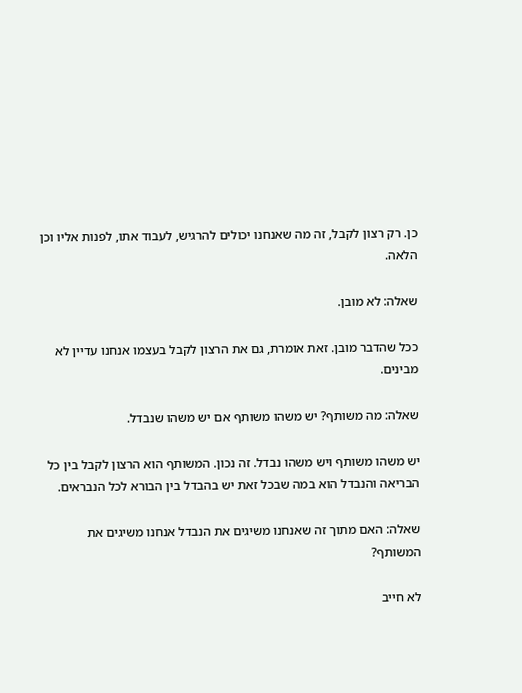כן. רק רצון לקבל, זה מה שאנחנו יכולים להרגיש, לעבוד אתו, לפנות אליו וכן הלאה.

שאלה: לא מובן.

ככל שהדבר מובן. זאת אומרת, גם את הרצון לקבל בעצמו אנחנו עדיין לא מבינים.

שאלה: מה משותף? יש משהו משותף אם יש משהו שנבדל.

יש משהו משותף ויש משהו נבדל. זה נכון. המשותף הוא הרצון לקבל בין כל הבריאה והנבדל הוא במה שבכל זאת יש בהבדל בין הבורא לכל הנבראים.

שאלה: האם מתוך זה שאנחנו משיגים את הנבדל אנחנו משיגים את המשותף?

לא חייב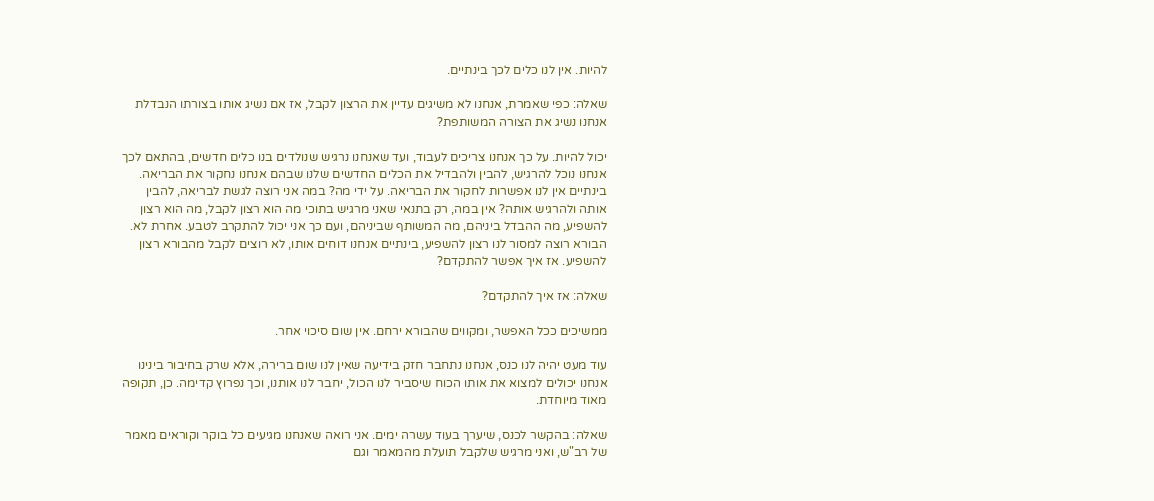להיות. אין לנו כלים לכך בינתיים.

שאלה: כפי שאמרת, אנחנו לא משיגים עדיין את הרצון לקבל, אז אם נשיג אותו בצורתו הנבדלת אנחנו נשיג את הצורה המשותפת?

יכול להיות. על כך אנחנו צריכים לעבוד, ועד שאנחנו נרגיש שנולדים בנו כלים חדשים, בהתאם לכך אנחנו נוכל להרגיש, להבין ולהבדיל את הכלים החדשים שלנו שבהם אנחנו נחקור את הבריאה. בינתיים אין לנו אפשרות לחקור את הבריאה. על ידי מה? במה אני רוצה לגשת לבריאה, להבין אותה ולהרגיש אותה? אין במה, רק בתנאי שאני מרגיש בתוכי מה הוא רצון לקבל, מה הוא רצון להשפיע, מה ההבדל ביניהם, מה המשותף שביניהם, ועם כך אני יכול להתקרב לטבע. אחרת לא. הבורא רוצה למסור לנו רצון להשפיע, בינתיים אנחנו דוחים אותו, לא רוצים לקבל מהבורא רצון להשפיע. אז איך אפשר להתקדם?

שאלה: אז איך להתקדם?

ממשיכים ככל האפשר, ומקווים שהבורא ירחם. אין שום סיכוי אחר.

עוד מעט יהיה לנו כנס, אנחנו נתחבר חזק בידיעה שאין לנו שום ברירה, אלא שרק בחיבור בינינו אנחנו יכולים למצוא את אותו הכוח שיסביר לנו הכול, יחבר לנו אותנו, וכך נפרוץ קדימה. כן, תקופה מאוד מיוחדת.

שאלה: בהקשר לכנס, שיערך בעוד עשרה ימים. אני רואה שאנחנו מגיעים כל בוקר וקוראים מאמר של רב"ש, ואני מרגיש שלקבל תועלת מהמאמר וגם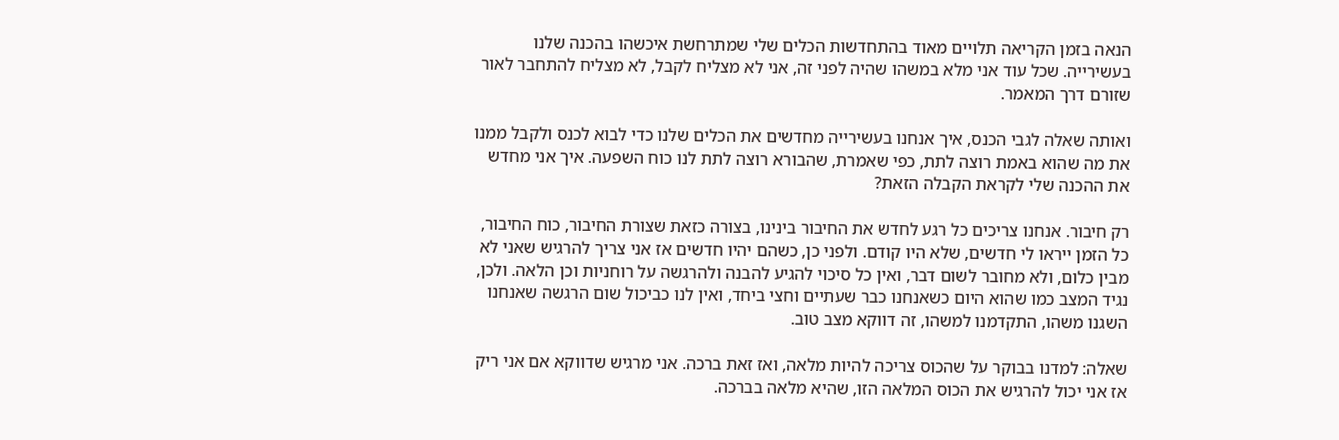הנאה בזמן הקריאה תלויים מאוד בהתחדשות הכלים שלי שמתרחשת איכשהו בהכנה שלנו בעשירייה. שכל עוד אני מלא במשהו שהיה לפני זה, אני לא מצליח לקבל, לא מצליח להתחבר לאור שזורם דרך המאמר.

ואותה שאלה לגבי הכנס, איך אנחנו בעשירייה מחדשים את הכלים שלנו כדי לבוא לכנס ולקבל ממנו את מה שהוא באמת רוצה לתת, כפי שאמרת, שהבורא רוצה לתת לנו כוח השפעה. איך אני מחדש את ההכנה שלי לקראת הקבלה הזאת?

רק חיבור. אנחנו צריכים כל רגע לחדש את החיבור בינינו, בצורה כזאת שצורת החיבור, כוח החיבור, כל הזמן ייראו לי חדשים, שלא היו קודם. ולפני כן, כשהם יהיו חדשים אז אני צריך להרגיש שאני לא מבין כלום, ולא מחובר לשום דבר, ואין כל סיכוי להגיע להבנה ולהרגשה על רוחניות וכן הלאה. ולכן, נגיד המצב כמו שהוא היום כשאנחנו כבר שעתיים וחצי ביחד, ואין לנו כביכול שום הרגשה שאנחנו השגנו משהו, התקדמנו למשהו, זה דווקא מצב טוב.

שאלה: למדנו בבוקר על שהכוס צריכה להיות מלאה, ואז זאת ברכה. אני מרגיש שדווקא אם אני ריק אז אני יכול להרגיש את הכוס המלאה הזו, שהיא מלאה בברכה.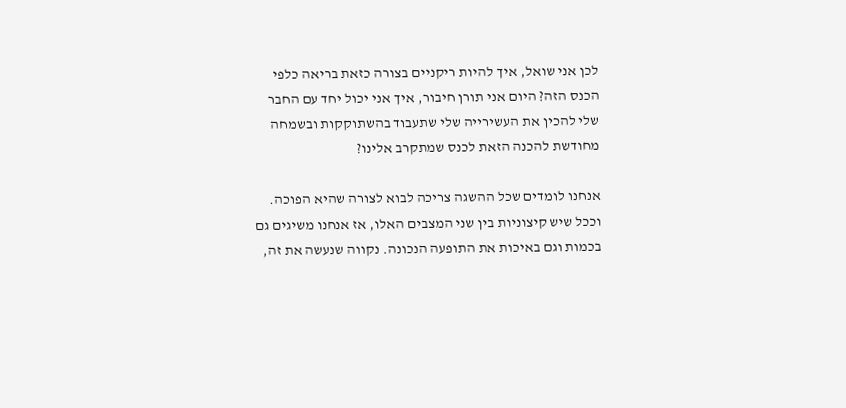לכן אני שואל, איך להיות ריקניים בצורה כזאת בריאה כלפי הכנס הזה? היום אני תורן חיבור, איך אני יכול יחד עם החבר שלי להכין את העשירייה שלי שתעבוד בהשתוקקות ובשמחה מחודשת להכנה הזאת לכנס שמתקרב אלינו?

אנחנו לומדים שכל ההשגה צריכה לבוא לצורה שהיא הפוכה. וככל שיש קיצוניות בין שני המצבים האלו, אז אנחנו משיגים גם בכמות וגם באיכות את התופעה הנכונה. נקווה שנעשה את זה,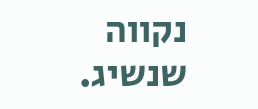נקווה שנשיג.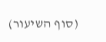(סוף השיעור)